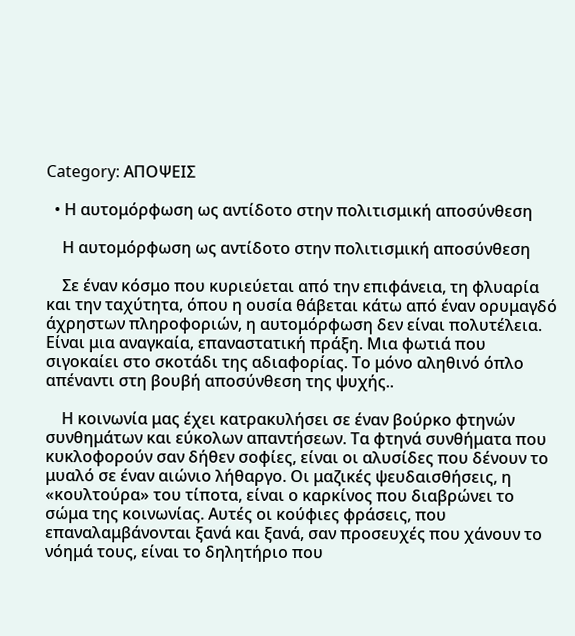Category: ΑΠΟΨΕΙΣ

  • Η αυτομόρφωση ως αντίδοτο στην πολιτισμική αποσύνθεση

    Η αυτομόρφωση ως αντίδοτο στην πολιτισμική αποσύνθεση

    Σε έναν κόσμο που κυριεύεται από την επιφάνεια, τη φλυαρία και την ταχύτητα, όπου η ουσία θάβεται κάτω από έναν ορυμαγδό άχρηστων πληροφοριών, η αυτομόρφωση δεν είναι πολυτέλεια. Είναι μια αναγκαία, επαναστατική πράξη. Μια φωτιά που σιγοκαίει στο σκοτάδι της αδιαφορίας. Το μόνο αληθινό όπλο απέναντι στη βουβή αποσύνθεση της ψυχής..

    Η κοινωνία μας έχει κατρακυλήσει σε έναν βούρκο φτηνών συνθημάτων και εύκολων απαντήσεων. Τα φτηνά συνθήματα που κυκλοφορούν σαν δήθεν σοφίες, είναι οι αλυσίδες που δένουν το μυαλό σε έναν αιώνιο λήθαργο. Οι μαζικές ψευδαισθήσεις, η «κουλτούρα» του τίποτα, είναι ο καρκίνος που διαβρώνει το σώμα της κοινωνίας. Αυτές οι κούφιες φράσεις, που επαναλαμβάνονται ξανά και ξανά, σαν προσευχές που χάνουν το νόημά τους, είναι το δηλητήριο που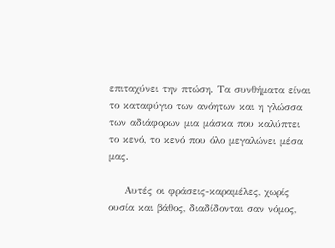επιταχύνει την πτώση. Τα συνθήματα είναι το καταφύγιο των ανόητων και η γλώσσα των αδιάφορων μια μάσκα που καλύπτει το κενό, το κενό που όλο μεγαλώνει μέσα μας.

    Αυτές οι φράσεις-καραμέλες, χωρίς ουσία και βάθος, διαδίδονται σαν νόμος,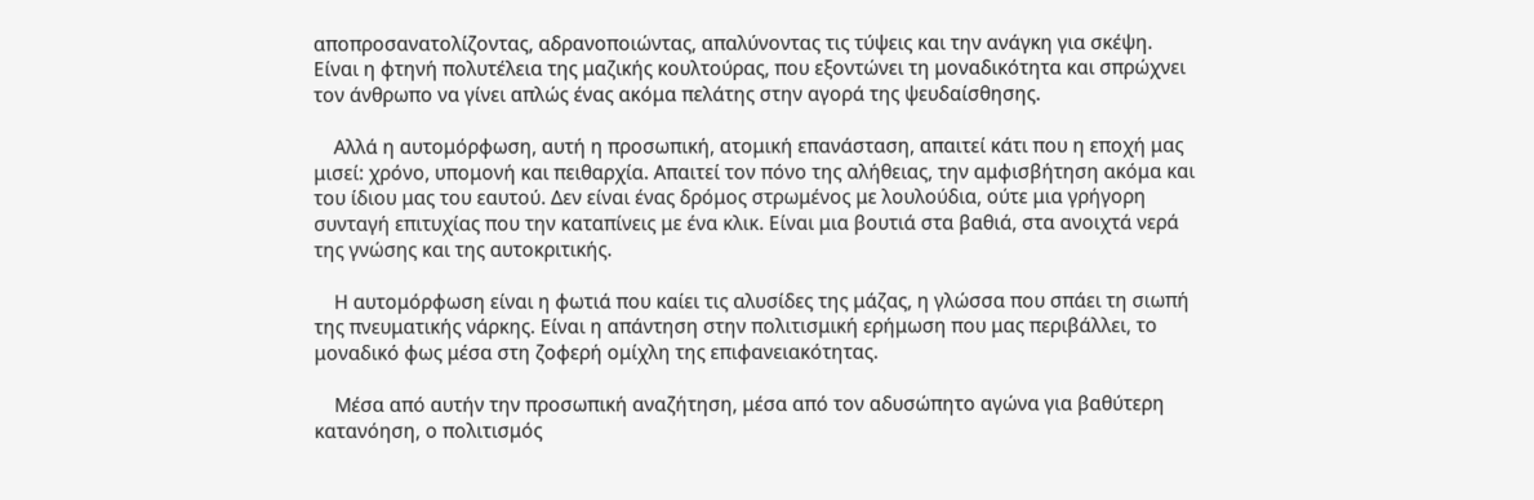αποπροσανατολίζοντας, αδρανοποιώντας, απαλύνοντας τις τύψεις και την ανάγκη για σκέψη. Είναι η φτηνή πολυτέλεια της μαζικής κουλτούρας, που εξοντώνει τη μοναδικότητα και σπρώχνει τον άνθρωπο να γίνει απλώς ένας ακόμα πελάτης στην αγορά της ψευδαίσθησης.

    Αλλά η αυτομόρφωση, αυτή η προσωπική, ατομική επανάσταση, απαιτεί κάτι που η εποχή μας μισεί: χρόνο, υπομονή και πειθαρχία. Απαιτεί τον πόνο της αλήθειας, την αμφισβήτηση ακόμα και του ίδιου μας του εαυτού. Δεν είναι ένας δρόμος στρωμένος με λουλούδια, ούτε μια γρήγορη συνταγή επιτυχίας που την καταπίνεις με ένα κλικ. Είναι μια βουτιά στα βαθιά, στα ανοιχτά νερά της γνώσης και της αυτοκριτικής.

    Η αυτομόρφωση είναι η φωτιά που καίει τις αλυσίδες της μάζας, η γλώσσα που σπάει τη σιωπή της πνευματικής νάρκης. Είναι η απάντηση στην πολιτισμική ερήμωση που μας περιβάλλει, το μοναδικό φως μέσα στη ζοφερή ομίχλη της επιφανειακότητας.

    Μέσα από αυτήν την προσωπική αναζήτηση, μέσα από τον αδυσώπητο αγώνα για βαθύτερη κατανόηση, ο πολιτισμός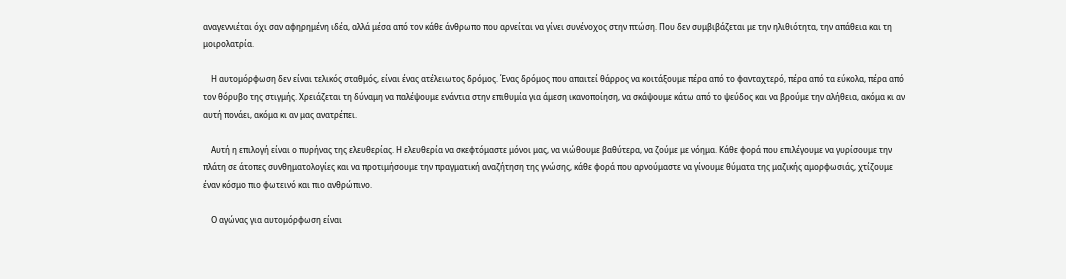αναγεννιέται όχι σαν αφηρημένη ιδέα, αλλά μέσα από τον κάθε άνθρωπο που αρνείται να γίνει συνένοχος στην πτώση. Που δεν συμβιβάζεται με την ηλιθιότητα, την απάθεια και τη μοιρολατρία.

    Η αυτομόρφωση δεν είναι τελικός σταθμός, είναι ένας ατέλειωτος δρόμος. Ένας δρόμος που απαιτεί θάρρος να κοιτάξουμε πέρα από το φανταχτερό, πέρα από τα εύκολα, πέρα από τον θόρυβο της στιγμής. Χρειάζεται τη δύναμη να παλέψουμε ενάντια στην επιθυμία για άμεση ικανοποίηση, να σκάψουμε κάτω από το ψεύδος και να βρούμε την αλήθεια, ακόμα κι αν αυτή πονάει, ακόμα κι αν μας ανατρέπει.

    Αυτή η επιλογή είναι ο πυρήνας της ελευθερίας. Η ελευθερία να σκεφτόμαστε μόνοι μας, να νιώθουμε βαθύτερα, να ζούμε με νόημα. Κάθε φορά που επιλέγουμε να γυρίσουμε την πλάτη σε άτοπες συνθηματολογίες και να προτιμήσουμε την πραγματική αναζήτηση της γνώσης, κάθε φορά που αρνούμαστε να γίνουμε θύματα της μαζικής αμορφωσιάς, χτίζουμε έναν κόσμο πιο φωτεινό και πιο ανθρώπινο.

    Ο αγώνας για αυτομόρφωση είναι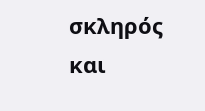σκληρός και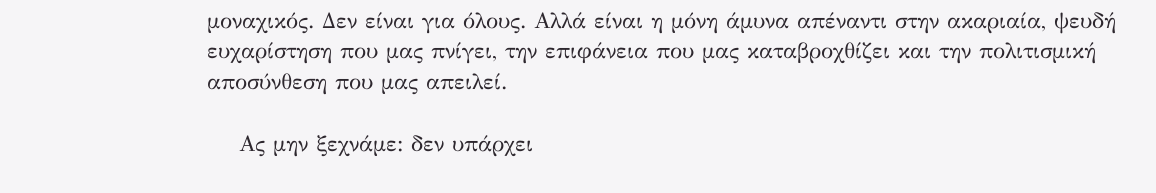μοναχικός. Δεν είναι για όλους. Αλλά είναι η μόνη άμυνα απέναντι στην ακαριαία, ψευδή ευχαρίστηση που μας πνίγει, την επιφάνεια που μας καταβροχθίζει και την πολιτισμική αποσύνθεση που μας απειλεί.

    Ας μην ξεχνάμε: δεν υπάρχει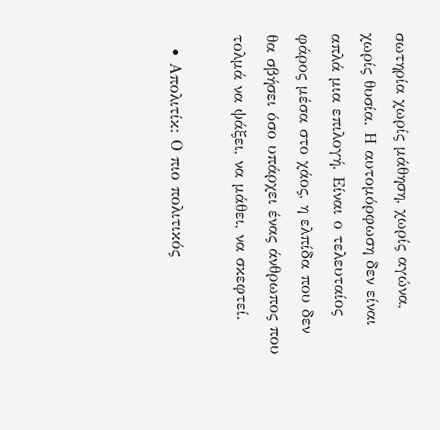σωτηρία χωρίς μάθηση, χωρίς αγώνα, χωρίς θυσία. Η αυτομόρφωση δεν είναι απλά μια επιλογή. Είναι ο τελευταίος φάρος μέσα στο χάος, η ελπίδα που δεν θα σβήσει όσο υπάρχει ένας άνθρωπος που τολμά να ψάξει, να μάθει, να σκεφτεί.

  • Απολιτίκ: Ο πιο πολιτικός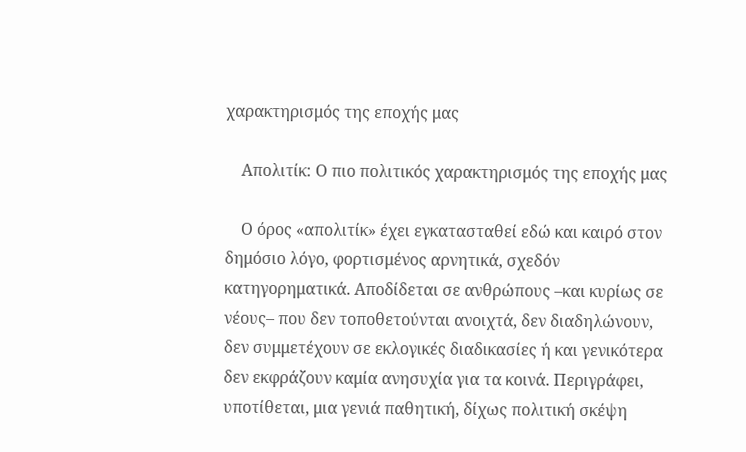χαρακτηρισμός της εποχής μας

    Απολιτίκ: Ο πιο πολιτικός χαρακτηρισμός της εποχής μας

    Ο όρος «απολιτίκ» έχει εγκατασταθεί εδώ και καιρό στον δημόσιο λόγο, φορτισμένος αρνητικά, σχεδόν κατηγορηματικά. Αποδίδεται σε ανθρώπους –και κυρίως σε νέους– που δεν τοποθετούνται ανοιχτά, δεν διαδηλώνουν, δεν συμμετέχουν σε εκλογικές διαδικασίες ή και γενικότερα δεν εκφράζουν καμία ανησυχία για τα κοινά. Περιγράφει, υποτίθεται, μια γενιά παθητική, δίχως πολιτική σκέψη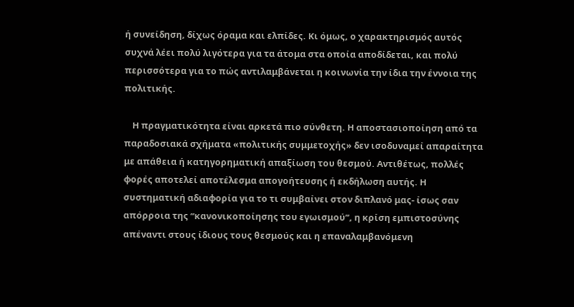ή συνείδηση, δίχως όραμα και ελπίδες. Κι όμως, ο χαρακτηρισμός αυτός συχνά λέει πολύ λιγότερα για τα άτομα στα οποία αποδίδεται, και πολύ περισσότερα για το πώς αντιλαμβάνεται η κοινωνία την ίδια την έννοια της πολιτικής.

    Η πραγματικότητα είναι αρκετά πιο σύνθετη. Η αποστασιοποίηση από τα παραδοσιακά σχήματα «πολιτικής συμμετοχής» δεν ισοδυναμεί απαραίτητα με απάθεια ή κατηγορηματική απαξίωση του θεσμού. Αντιθέτως, πολλές φορές αποτελεί αποτέλεσμα απογοήτευσης ή εκδήλωση αυτής. Η συστηματική αδιαφορία για το τι συμβαίνει στον διπλανό μας- ίσως σαν απόρροια της “κανονικοποίησης του εγωισμού”, η κρίση εμπιστοσύνης απέναντι στους ίδιους τους θεσμούς και η επαναλαμβανόμενη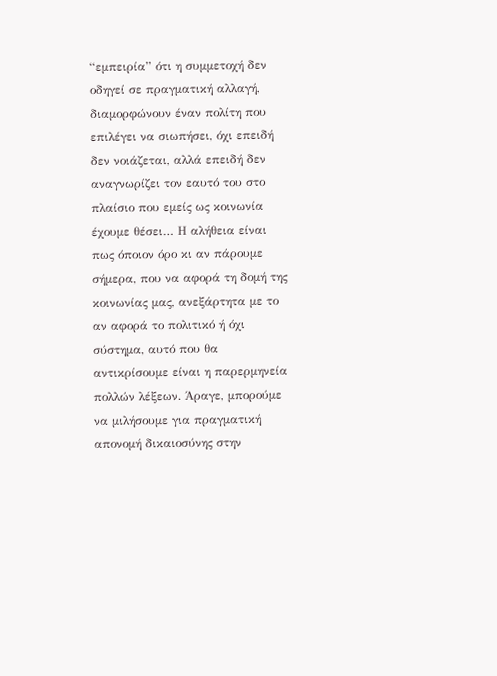“εμπειρία” ότι η συμμετοχή δεν οδηγεί σε πραγματική αλλαγή, διαμορφώνουν έναν πολίτη που επιλέγει να σιωπήσει, όχι επειδή δεν νοιάζεται, αλλά επειδή δεν αναγνωρίζει τον εαυτό του στο πλαίσιο που εμείς ως κοινωνία έχουμε θέσει… Η αλήθεια είναι πως όποιον όρο κι αν πάρουμε σήμερα, που να αφορά τη δομή της κοινωνίας μας, ανεξάρτητα με το αν αφορά το πολιτικό ή όχι σύστημα, αυτό που θα αντικρίσουμε είναι η παρερμηνεία πολλών λέξεων. Άραγε, μπορούμε να μιλήσουμε για πραγματική απονομή δικαιοσύνης στην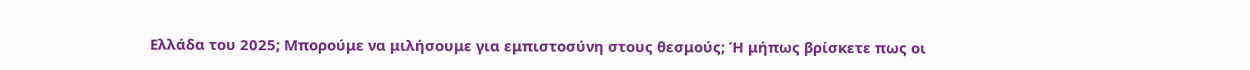Ελλάδα του 2025; Μπορούμε να μιλήσουμε για εμπιστοσύνη στους θεσμούς; Ή μήπως βρίσκετε πως οι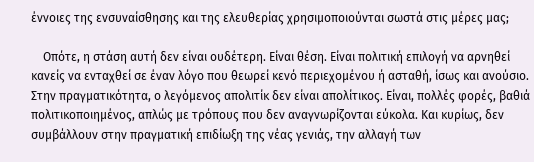έννοιες της ενσυναίσθησης και της ελευθερίας χρησιμοποιούνται σωστά στις μέρες μας;

    Οπότε, η στάση αυτή δεν είναι ουδέτερη. Είναι θέση. Είναι πολιτική επιλογή να αρνηθεί κανείς να ενταχθεί σε έναν λόγο που θεωρεί κενό περιεχομένου ή ασταθή, ίσως και ανούσιο. Στην πραγματικότητα, ο λεγόμενος απολιτίκ δεν είναι απολίτικος. Είναι, πολλές φορές, βαθιά πολιτικοποιημένος, απλώς με τρόπους που δεν αναγνωρίζονται εύκολα. Και κυρίως, δεν συμβάλλουν στην πραγματική επιδίωξη της νέας γενιάς, την αλλαγή των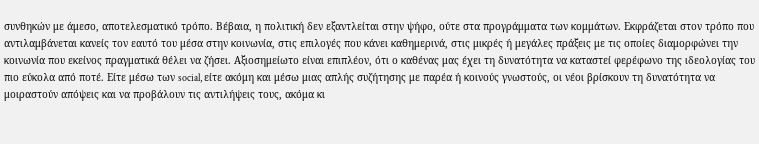συνθηκών με άμεσο, αποτελεσματικό τρόπο. Βέβαια, η πολιτική δεν εξαντλείται στην ψήφο, ούτε στα προγράμματα των κομμάτων. Εκφράζεται στον τρόπο που αντιλαμβάνεται κανείς τον εαυτό του μέσα στην κοινωνία, στις επιλογές που κάνει καθημερινά, στις μικρές ή μεγάλες πράξεις με τις οποίες διαμορφώνει την κοινωνία που εκείνος πραγματικά θέλει να ζήσει. Αξιοσημείωτο είναι επιπλέον, ότι ο καθένας μας έχει τη δυνατότητα να καταστεί φερέφωνο της ιδεολογίας του πιο εύκολα από ποτέ. Είτε μέσω των social, είτε ακόμη και μέσω μιας απλής συζήτησης με παρέα ή κοινούς γνωστούς, οι νέοι βρίσκουν τη δυνατότητα να μοιραστούν απόψεις και να προβάλουν τις αντιλήψεις τους, ακόμα κι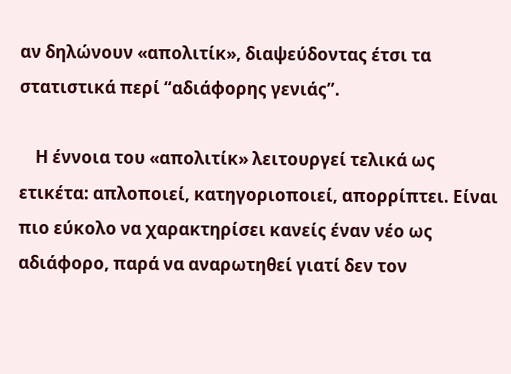αν δηλώνουν «απολιτίκ», διαψεύδοντας έτσι τα στατιστικά περί “αδιάφορης γενιάς”.

    Η έννοια του «απολιτίκ» λειτουργεί τελικά ως ετικέτα: απλοποιεί, κατηγοριοποιεί, απορρίπτει. Είναι πιο εύκολο να χαρακτηρίσει κανείς έναν νέο ως αδιάφορο, παρά να αναρωτηθεί γιατί δεν τον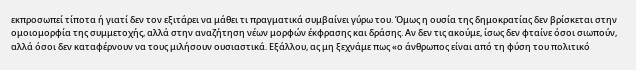εκπροσωπεί τίποτα ή γιατί δεν τον εξιτάρει να μάθει τι πραγματικά συμβαίνει γύρω του. Όμως η ουσία της δημοκρατίας δεν βρίσκεται στην ομοιομορφία της συμμετοχής, αλλά στην αναζήτηση νέων μορφών έκφρασης και δράσης. Αν δεν τις ακούμε, ίσως δεν φταίνε όσοι σιωπούν, αλλά όσοι δεν καταφέρνουν να τους μιλήσουν ουσιαστικά. Εξάλλου, ας μη ξεχνάμε πως «ο άνθρωπος είναι από τη φύση του πολιτικό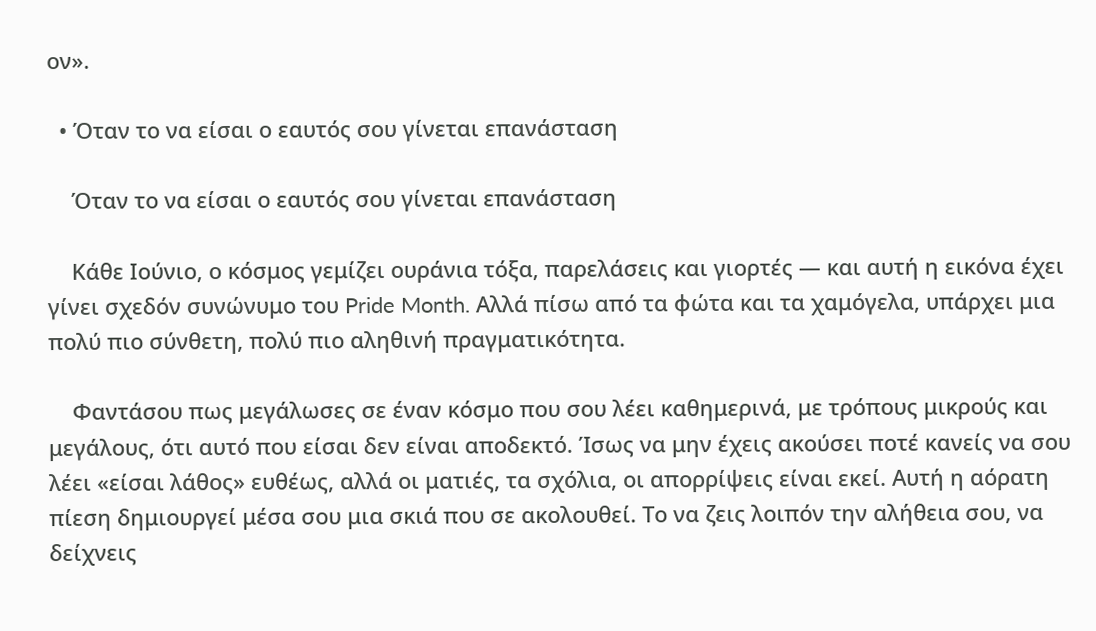ον».

  • Όταν το να είσαι ο εαυτός σου γίνεται επανάσταση

    Όταν το να είσαι ο εαυτός σου γίνεται επανάσταση

    Κάθε Ιούνιο, ο κόσμος γεμίζει ουράνια τόξα, παρελάσεις και γιορτές — και αυτή η εικόνα έχει γίνει σχεδόν συνώνυμο του Pride Month. Αλλά πίσω από τα φώτα και τα χαμόγελα, υπάρχει μια πολύ πιο σύνθετη, πολύ πιο αληθινή πραγματικότητα.

    Φαντάσου πως μεγάλωσες σε έναν κόσμο που σου λέει καθημερινά, με τρόπους μικρούς και μεγάλους, ότι αυτό που είσαι δεν είναι αποδεκτό. Ίσως να μην έχεις ακούσει ποτέ κανείς να σου λέει «είσαι λάθος» ευθέως, αλλά οι ματιές, τα σχόλια, οι απορρίψεις είναι εκεί. Αυτή η αόρατη πίεση δημιουργεί μέσα σου μια σκιά που σε ακολουθεί. Το να ζεις λοιπόν την αλήθεια σου, να δείχνεις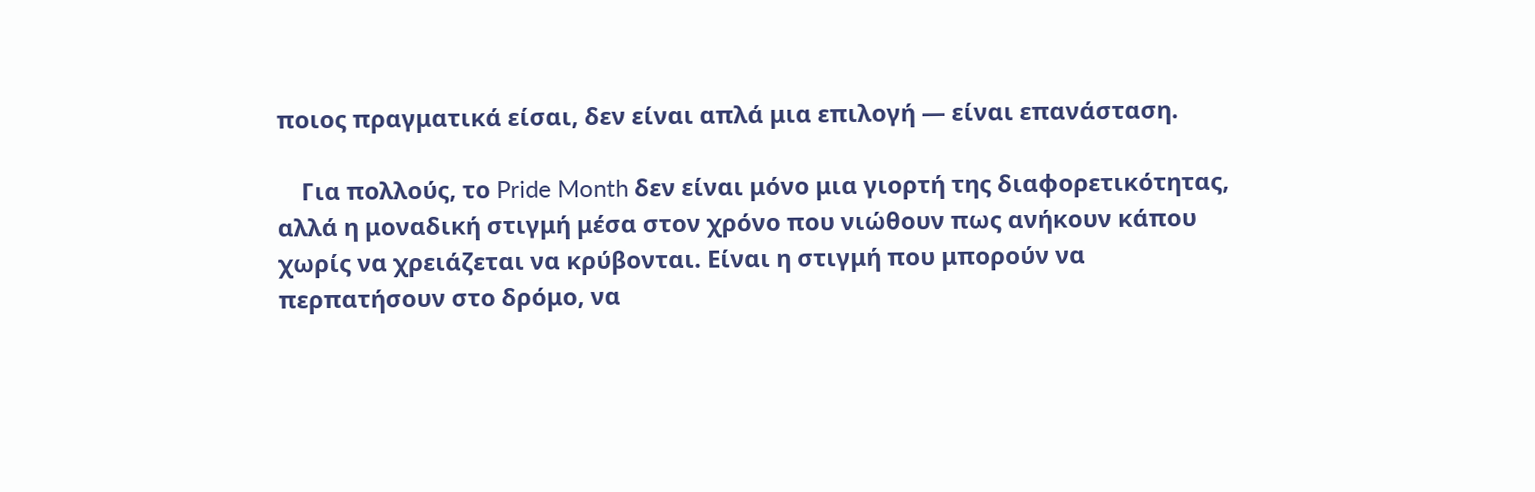ποιος πραγματικά είσαι, δεν είναι απλά μια επιλογή — είναι επανάσταση.

    Για πολλούς, το Pride Month δεν είναι μόνο μια γιορτή της διαφορετικότητας, αλλά η μοναδική στιγμή μέσα στον χρόνο που νιώθουν πως ανήκουν κάπου χωρίς να χρειάζεται να κρύβονται. Είναι η στιγμή που μπορούν να περπατήσουν στο δρόμο, να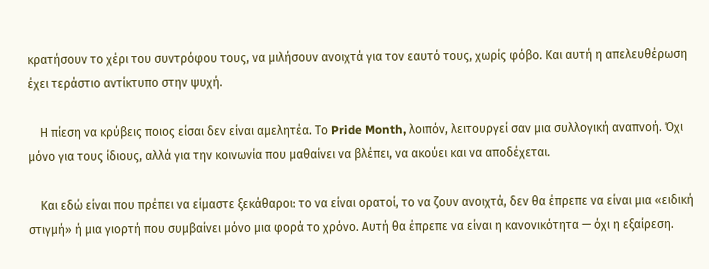κρατήσουν το χέρι του συντρόφου τους, να μιλήσουν ανοιχτά για τον εαυτό τους, χωρίς φόβο. Και αυτή η απελευθέρωση έχει τεράστιο αντίκτυπο στην ψυχή.

    Η πίεση να κρύβεις ποιος είσαι δεν είναι αμελητέα. Το Pride Month, λοιπόν, λειτουργεί σαν μια συλλογική αναπνοή. Όχι μόνο για τους ίδιους, αλλά για την κοινωνία που μαθαίνει να βλέπει, να ακούει και να αποδέχεται.

    Και εδώ είναι που πρέπει να είμαστε ξεκάθαροι: το να είναι ορατοί, το να ζουν ανοιχτά, δεν θα έπρεπε να είναι μια «ειδική στιγμή» ή μια γιορτή που συμβαίνει μόνο μια φορά το χρόνο. Αυτή θα έπρεπε να είναι η κανονικότητα — όχι η εξαίρεση.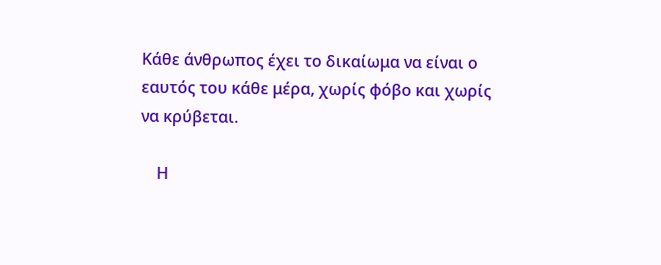Κάθε άνθρωπος έχει το δικαίωμα να είναι ο εαυτός του κάθε μέρα, χωρίς φόβο και χωρίς να κρύβεται.

    Η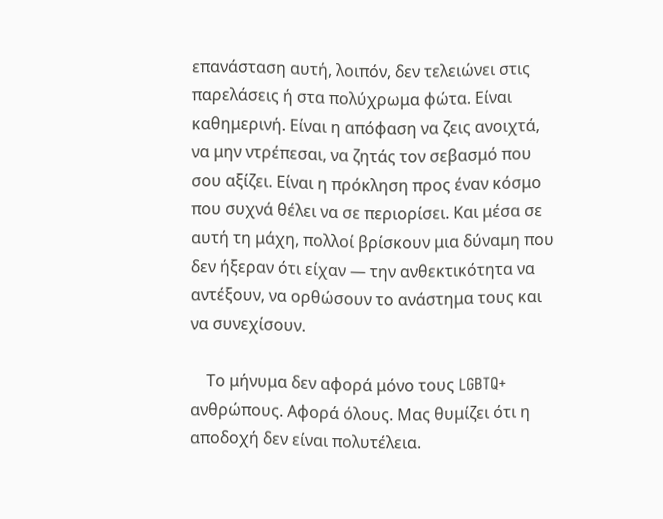επανάσταση αυτή, λοιπόν, δεν τελειώνει στις παρελάσεις ή στα πολύχρωμα φώτα. Είναι καθημερινή. Είναι η απόφαση να ζεις ανοιχτά, να μην ντρέπεσαι, να ζητάς τον σεβασμό που σου αξίζει. Είναι η πρόκληση προς έναν κόσμο που συχνά θέλει να σε περιορίσει. Και μέσα σε αυτή τη μάχη, πολλοί βρίσκουν μια δύναμη που δεν ήξεραν ότι είχαν — την ανθεκτικότητα να αντέξουν, να ορθώσουν το ανάστημα τους και να συνεχίσουν.

    Το μήνυμα δεν αφορά μόνο τους LGBTQ+ ανθρώπους. Αφορά όλους. Μας θυμίζει ότι η αποδοχή δεν είναι πολυτέλεια.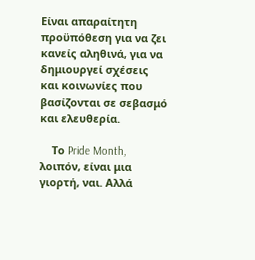Είναι απαραίτητη προϋπόθεση για να ζει κανείς αληθινά, για να δημιουργεί σχέσεις και κοινωνίες που βασίζονται σε σεβασμό και ελευθερία.

    Το Pride Month, λοιπόν, είναι μια γιορτή, ναι. Αλλά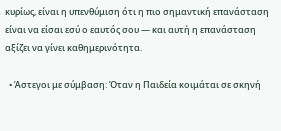κυρίως, είναι η υπενθύμιση ότι η πιο σημαντική επανάσταση είναι να είσαι εσύ ο εαυτός σου — και αυτή η επανάσταση αξίζει να γίνει καθημερινότητα.

  • Άστεγοι με σύμβαση: Όταν η Παιδεία κοιμάται σε σκηνή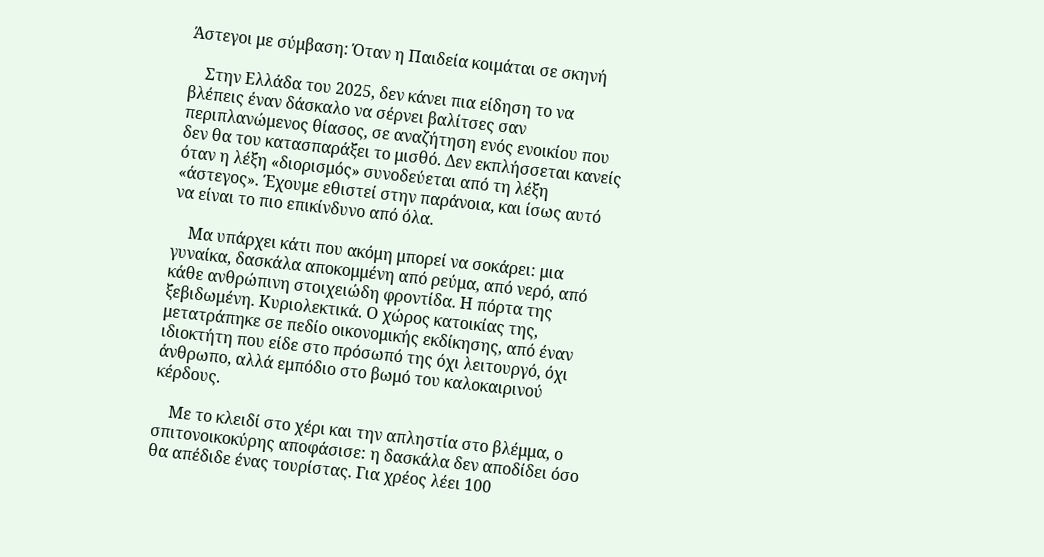Άστεγοι με σύμβαση: Όταν η Παιδεία κοιμάται σε σκηνή

    Στην Ελλάδα του 2025, δεν κάνει πια είδηση το να βλέπεις έναν δάσκαλο να σέρνει βαλίτσες σαν περιπλανώμενος θίασος, σε αναζήτηση ενός ενοικίου που δεν θα του κατασπαράξει το μισθό. Δεν εκπλήσσεται κανείς όταν η λέξη «διορισμός» συνοδεύεται από τη λέξη «άστεγος». Έχουμε εθιστεί στην παράνοια, και ίσως αυτό να είναι το πιο επικίνδυνο από όλα.

    Μα υπάρχει κάτι που ακόμη μπορεί να σοκάρει: μια γυναίκα, δασκάλα αποκομμένη από ρεύμα, από νερό, από κάθε ανθρώπινη στοιχειώδη φροντίδα. Η πόρτα της ξεβιδωμένη. Κυριολεκτικά. Ο χώρος κατοικίας της, μετατράπηκε σε πεδίο οικονομικής εκδίκησης, από έναν ιδιοκτήτη που είδε στο πρόσωπό της όχι λειτουργό, όχι άνθρωπο, αλλά εμπόδιο στο βωμό του καλοκαιρινού κέρδους.

    Με το κλειδί στο χέρι και την απληστία στο βλέμμα, ο σπιτονοικοκύρης αποφάσισε: η δασκάλα δεν αποδίδει όσο θα απέδιδε ένας τουρίστας. Για χρέος λέει 100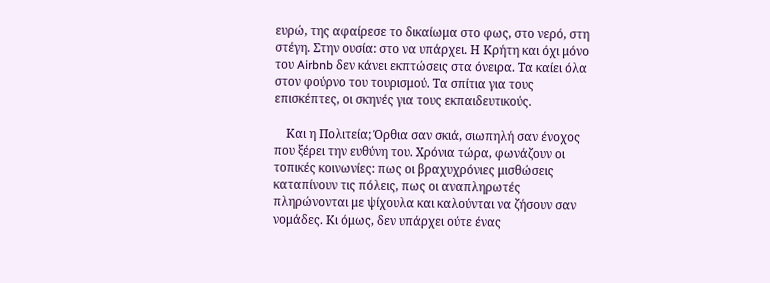ευρώ, της αφαίρεσε το δικαίωμα στο φως, στο νερό, στη στέγη. Στην ουσία: στο να υπάρχει. Η Κρήτη και όχι μόνο του Airbnb δεν κάνει εκπτώσεις στα όνειρα. Τα καίει όλα στον φούρνο του τουρισμού. Τα σπίτια για τους επισκέπτες, οι σκηνές για τους εκπαιδευτικούς.

    Και η Πολιτεία; Όρθια σαν σκιά, σιωπηλή σαν ένοχος που ξέρει την ευθύνη του. Χρόνια τώρα, φωνάζουν οι τοπικές κοινωνίες: πως οι βραχυχρόνιες μισθώσεις καταπίνουν τις πόλεις, πως οι αναπληρωτές πληρώνονται με ψίχουλα και καλούνται να ζήσουν σαν νομάδες. Κι όμως, δεν υπάρχει ούτε ένας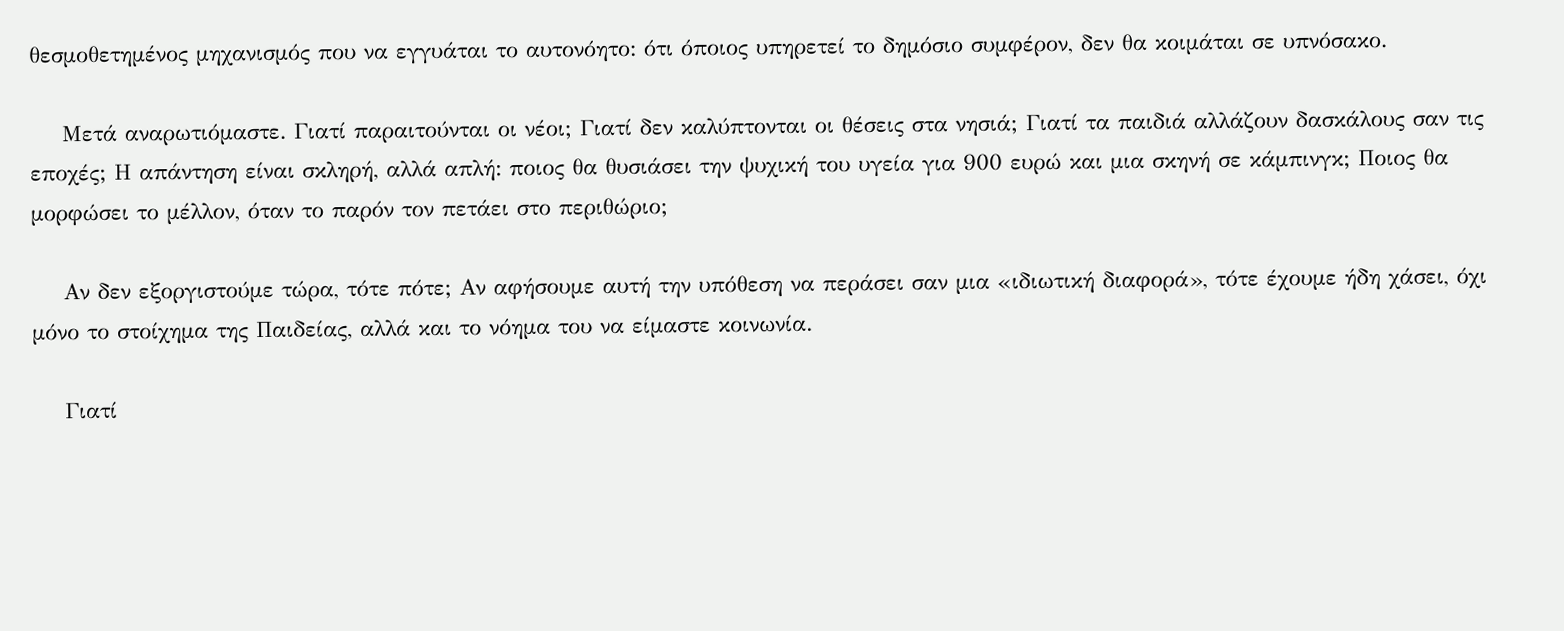θεσμοθετημένος μηχανισμός που να εγγυάται το αυτονόητο: ότι όποιος υπηρετεί το δημόσιο συμφέρον, δεν θα κοιμάται σε υπνόσακο.

    Μετά αναρωτιόμαστε. Γιατί παραιτούνται οι νέοι; Γιατί δεν καλύπτονται οι θέσεις στα νησιά; Γιατί τα παιδιά αλλάζουν δασκάλους σαν τις εποχές; Η απάντηση είναι σκληρή, αλλά απλή: ποιος θα θυσιάσει την ψυχική του υγεία για 900 ευρώ και μια σκηνή σε κάμπινγκ; Ποιος θα μορφώσει το μέλλον, όταν το παρόν τον πετάει στο περιθώριο;

    Αν δεν εξοργιστούμε τώρα, τότε πότε; Αν αφήσουμε αυτή την υπόθεση να περάσει σαν μια «ιδιωτική διαφορά», τότε έχουμε ήδη χάσει, όχι μόνο το στοίχημα της Παιδείας, αλλά και το νόημα του να είμαστε κοινωνία.

    Γιατί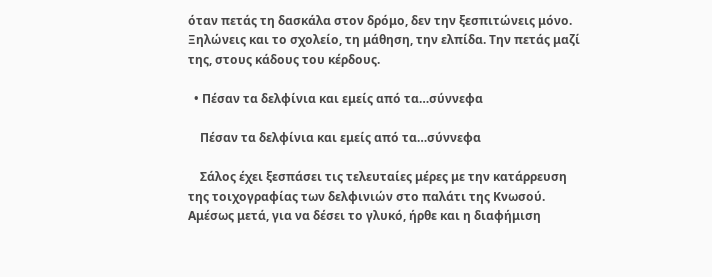όταν πετάς τη δασκάλα στον δρόμο, δεν την ξεσπιτώνεις μόνο. Ξηλώνεις και το σχολείο, τη μάθηση, την ελπίδα. Την πετάς μαζί της, στους κάδους του κέρδους.

  • Πέσαν τα δελφίνια και εμείς από τα…σύννεφα

    Πέσαν τα δελφίνια και εμείς από τα…σύννεφα

    Σάλος έχει ξεσπάσει τις τελευταίες μέρες με την κατάρρευση της τοιχογραφίας των δελφινιών στο παλάτι της Κνωσού. Αμέσως μετά, για να δέσει το γλυκό, ήρθε και η διαφήμιση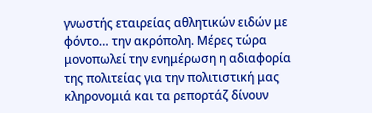γνωστής εταιρείας αθλητικών ειδών με φόντο… την ακρόπολη. Μέρες τώρα μονοπωλεί την ενημέρωση η αδιαφορία της πολιτείας για την πολιτιστική μας κληρονομιά και τα ρεπορτάζ δίνουν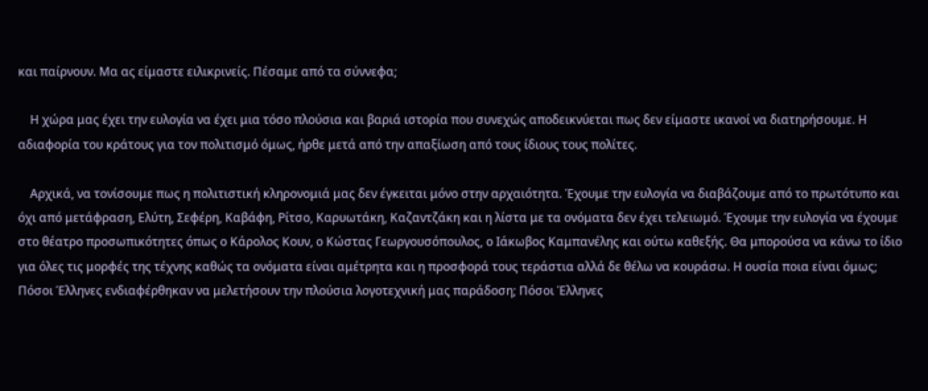και παίρνουν. Μα ας είμαστε ειλικρινείς. Πέσαμε από τα σύννεφα;

    Η χώρα μας έχει την ευλογία να έχει μια τόσο πλούσια και βαριά ιστορία που συνεχώς αποδεικνύεται πως δεν είμαστε ικανοί να διατηρήσουμε. Η αδιαφορία του κράτους για τον πολιτισμό όμως, ήρθε μετά από την απαξίωση από τους ίδιους τους πολίτες.

    Αρχικά, να τονίσουμε πως η πολιτιστική κληρονομιά μας δεν έγκειται μόνο στην αρχαιότητα. Έχουμε την ευλογία να διαβάζουμε από το πρωτότυπο και όχι από μετάφραση, Ελύτη, Σεφέρη, Καβάφη, Ρίτσο, Καρυωτάκη, Καζαντζάκη και η λίστα με τα ονόματα δεν έχει τελειωμό. Έχουμε την ευλογία να έχουμε στο θέατρο προσωπικότητες όπως ο Κάρολος Κουν, ο Κώστας Γεωργουσόπουλος, ο Ιάκωβος Καμπανέλης και ούτω καθεξής. Θα μπορούσα να κάνω το ίδιο για όλες τις μορφές της τέχνης καθώς τα ονόματα είναι αμέτρητα και η προσφορά τους τεράστια αλλά δε θέλω να κουράσω. Η ουσία ποια είναι όμως; Πόσοι Έλληνες ενδιαφέρθηκαν να μελετήσουν την πλούσια λογοτεχνική μας παράδοση; Πόσοι Έλληνες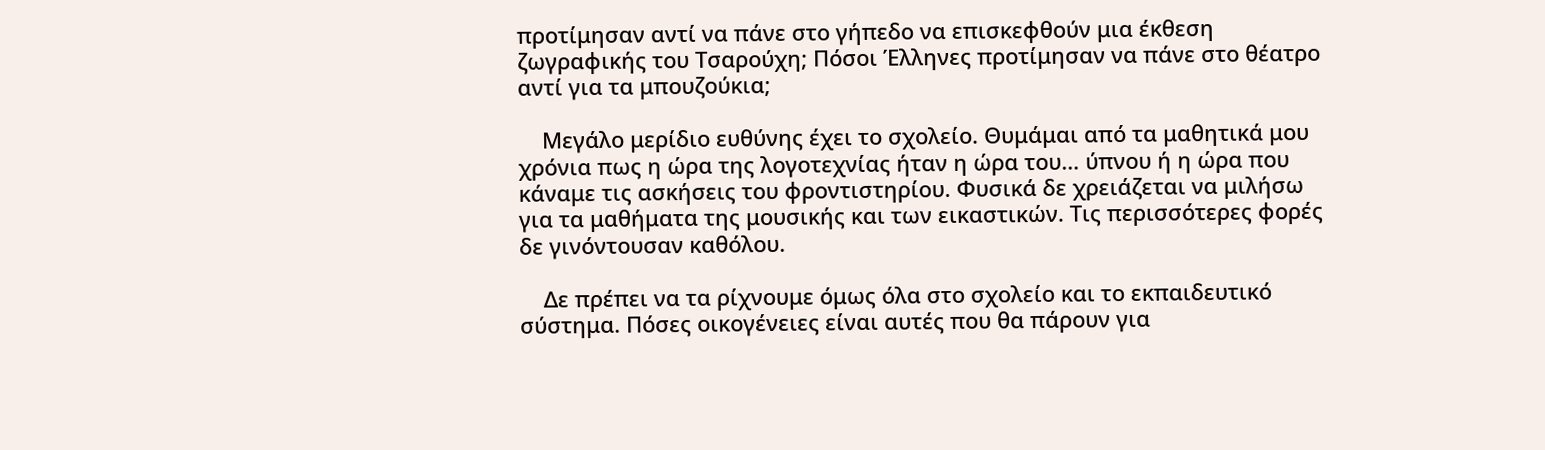προτίμησαν αντί να πάνε στο γήπεδο να επισκεφθούν μια έκθεση ζωγραφικής του Τσαρούχη; Πόσοι Έλληνες προτίμησαν να πάνε στο θέατρο αντί για τα μπουζούκια;

    Μεγάλο μερίδιο ευθύνης έχει το σχολείο. Θυμάμαι από τα μαθητικά μου χρόνια πως η ώρα της λογοτεχνίας ήταν η ώρα του… ύπνου ή η ώρα που κάναμε τις ασκήσεις του φροντιστηρίου. Φυσικά δε χρειάζεται να μιλήσω για τα μαθήματα της μουσικής και των εικαστικών. Τις περισσότερες φορές δε γινόντουσαν καθόλου.

    Δε πρέπει να τα ρίχνουμε όμως όλα στο σχολείο και το εκπαιδευτικό σύστημα. Πόσες οικογένειες είναι αυτές που θα πάρουν για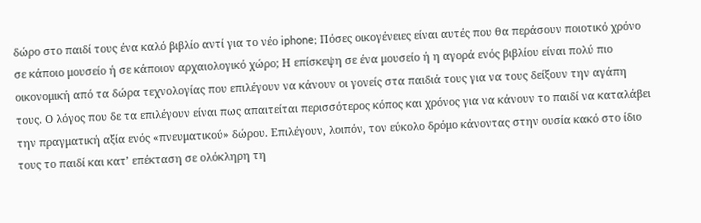δώρο στο παιδί τους ένα καλό βιβλίο αντί για το νέο iphone; Πόσες οικογένειες είναι αυτές που θα περάσουν ποιοτικό χρόνο σε κάποιο μουσείο ή σε κάποιον αρχαιολογικό χώρο; Η επίσκεψη σε ένα μουσείο ή η αγορά ενός βιβλίου είναι πολύ πιο οικονομική από τα δώρα τεχνολογίας που επιλέγουν να κάνουν οι γονείς στα παιδιά τους για να τους δείξουν την αγάπη τους. Ο λόγος που δε τα επιλέγουν είναι πως απαιτείται περισσότερος κόπος και χρόνος για να κάνουν το παιδί να καταλάβει την πραγματική αξία ενός «πνευματικού» δώρου. Επιλέγουν, λοιπόν, τον εύκολο δρόμο κάνοντας στην ουσία κακό στο ίδιο τους το παιδί και κατ’ επέκταση σε ολόκληρη τη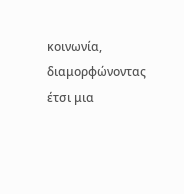κοινωνία, διαμορφώνοντας έτσι μια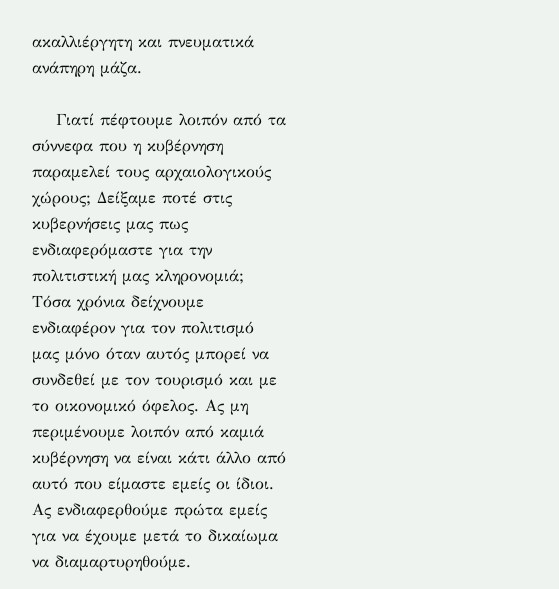ακαλλιέργητη και πνευματικά ανάπηρη μάζα.

    Γιατί πέφτουμε λοιπόν από τα σύννεφα που η κυβέρνηση παραμελεί τους αρχαιολογικούς χώρους; Δείξαμε ποτέ στις κυβερνήσεις μας πως ενδιαφερόμαστε για την πολιτιστική μας κληρονομιά; Τόσα χρόνια δείχνουμε ενδιαφέρον για τον πολιτισμό μας μόνο όταν αυτός μπορεί να συνδεθεί με τον τουρισμό και με το οικονομικό όφελος. Ας μη περιμένουμε λοιπόν από καμιά κυβέρνηση να είναι κάτι άλλο από αυτό που είμαστε εμείς οι ίδιοι. Ας ενδιαφερθούμε πρώτα εμείς για να έχουμε μετά το δικαίωμα να διαμαρτυρηθούμε.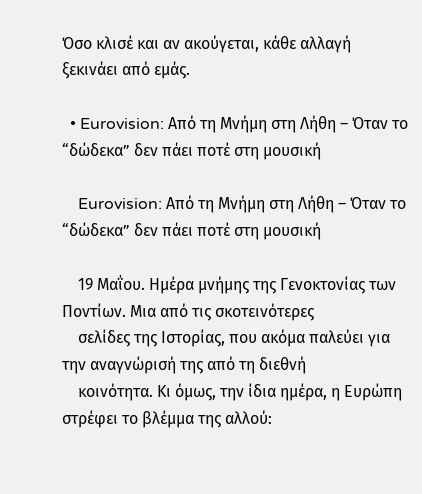Όσο κλισέ και αν ακούγεται, κάθε αλλαγή ξεκινάει από εμάς.

  • Eurovision: Από τη Μνήμη στη Λήθη – Όταν το “δώδεκα” δεν πάει ποτέ στη μουσική

    Eurovision: Από τη Μνήμη στη Λήθη – Όταν το “δώδεκα” δεν πάει ποτέ στη μουσική

    19 Μαΐου. Ημέρα μνήμης της Γενοκτονίας των Ποντίων. Μια από τις σκοτεινότερες
    σελίδες της Ιστορίας, που ακόμα παλεύει για την αναγνώρισή της από τη διεθνή
    κοινότητα. Κι όμως, την ίδια ημέρα, η Ευρώπη στρέφει το βλέμμα της αλλού: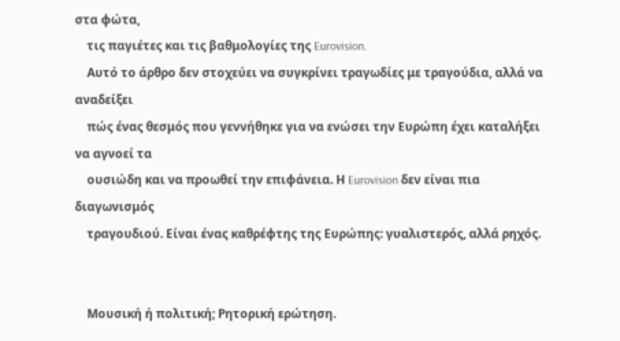στα φώτα,
    τις παγιέτες και τις βαθμολογίες της Eurovision.
    Αυτό το άρθρο δεν στοχεύει να συγκρίνει τραγωδίες με τραγούδια, αλλά να αναδείξει
    πώς ένας θεσμός που γεννήθηκε για να ενώσει την Ευρώπη έχει καταλήξει να αγνοεί τα
    ουσιώδη και να προωθεί την επιφάνεια. Η Eurovision δεν είναι πια διαγωνισμός
    τραγουδιού. Είναι ένας καθρέφτης της Ευρώπης: γυαλιστερός, αλλά ρηχός.


    Μουσική ή πολιτική; Ρητορική ερώτηση.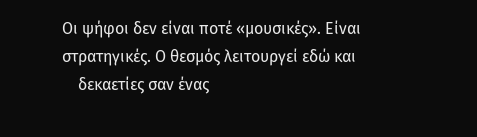Οι ψήφοι δεν είναι ποτέ «μουσικές». Είναι στρατηγικές. Ο θεσμός λειτουργεί εδώ και
    δεκαετίες σαν ένας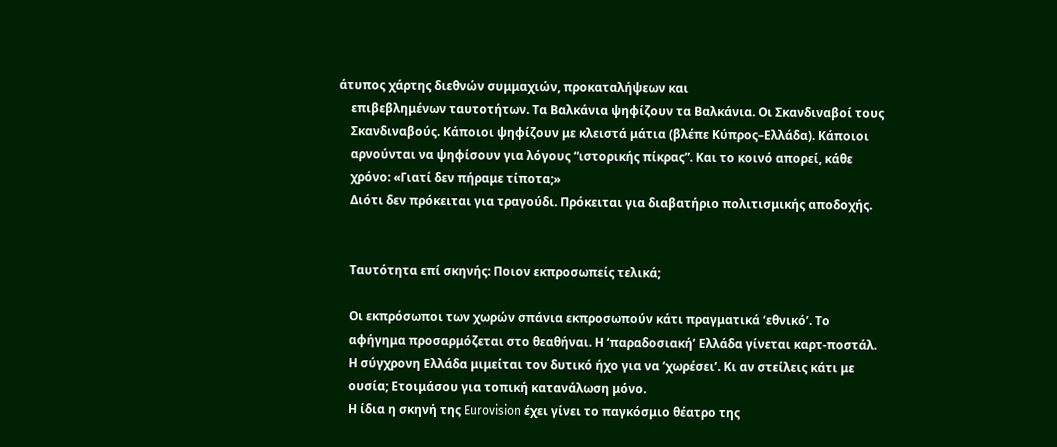άτυπος χάρτης διεθνών συμμαχιών, προκαταλήψεων και
    επιβεβλημένων ταυτοτήτων. Τα Βαλκάνια ψηφίζουν τα Βαλκάνια. Οι Σκανδιναβοί τους
    Σκανδιναβούς. Κάποιοι ψηφίζουν με κλειστά μάτια (βλέπε Κύπρος–Ελλάδα). Κάποιοι
    αρνούνται να ψηφίσουν για λόγους “ιστορικής πίκρας”. Και το κοινό απορεί, κάθε
    χρόνο: «Γιατί δεν πήραμε τίποτα;»
    Διότι δεν πρόκειται για τραγούδι. Πρόκειται για διαβατήριο πολιτισμικής αποδοχής.


    Ταυτότητα επί σκηνής: Ποιον εκπροσωπείς τελικά;

    Οι εκπρόσωποι των χωρών σπάνια εκπροσωπούν κάτι πραγματικά ‘εθνικό’. Το
    αφήγημα προσαρμόζεται στο θεαθήναι. Η ‘παραδοσιακή’ Ελλάδα γίνεται καρτ-ποστάλ.
    Η σύγχρονη Ελλάδα μιμείται τον δυτικό ήχο για να ‘χωρέσει’. Κι αν στείλεις κάτι με
    ουσία; Ετοιμάσου για τοπική κατανάλωση μόνο.
    Η ίδια η σκηνή της Eurovision έχει γίνει το παγκόσμιο θέατρο της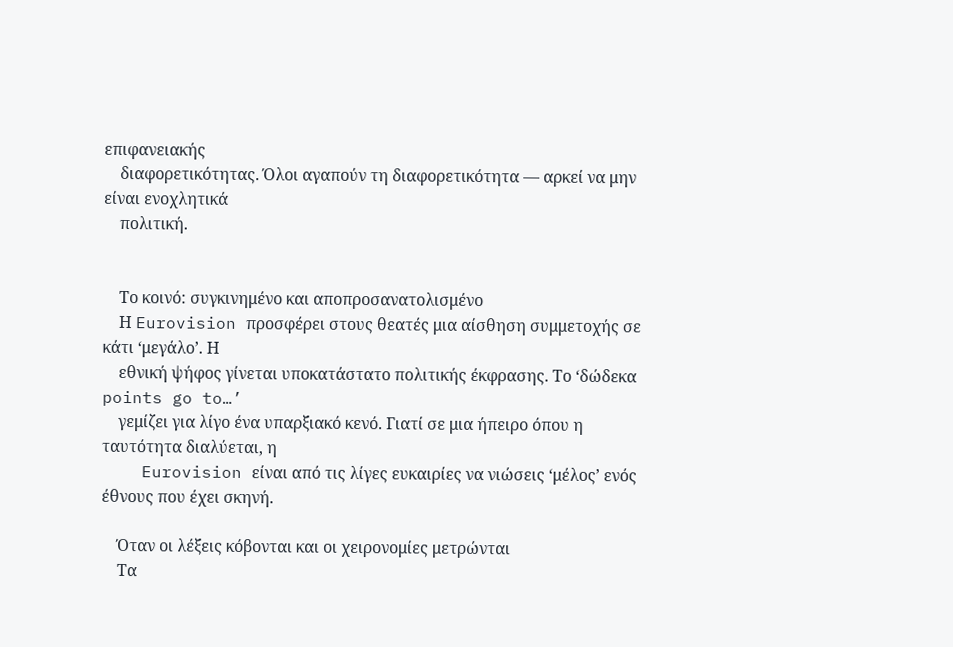επιφανειακής
    διαφορετικότητας. Όλοι αγαπούν τη διαφορετικότητα — αρκεί να μην είναι ενοχλητικά
    πολιτική.


    Το κοινό: συγκινημένο και αποπροσανατολισμένο
    Η Eurovision προσφέρει στους θεατές μια αίσθηση συμμετοχής σε κάτι ‘μεγάλο’. Η
    εθνική ψήφος γίνεται υποκατάστατο πολιτικής έκφρασης. Το ‘δώδεκα points go to…’
    γεμίζει για λίγο ένα υπαρξιακό κενό. Γιατί σε μια ήπειρο όπου η ταυτότητα διαλύεται, η
    Eurovision είναι από τις λίγες ευκαιρίες να νιώσεις ‘μέλος’ ενός έθνους που έχει σκηνή.

    Όταν οι λέξεις κόβονται και οι χειρονομίες μετρώνται
    Τα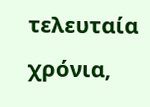τελευταία χρόνια,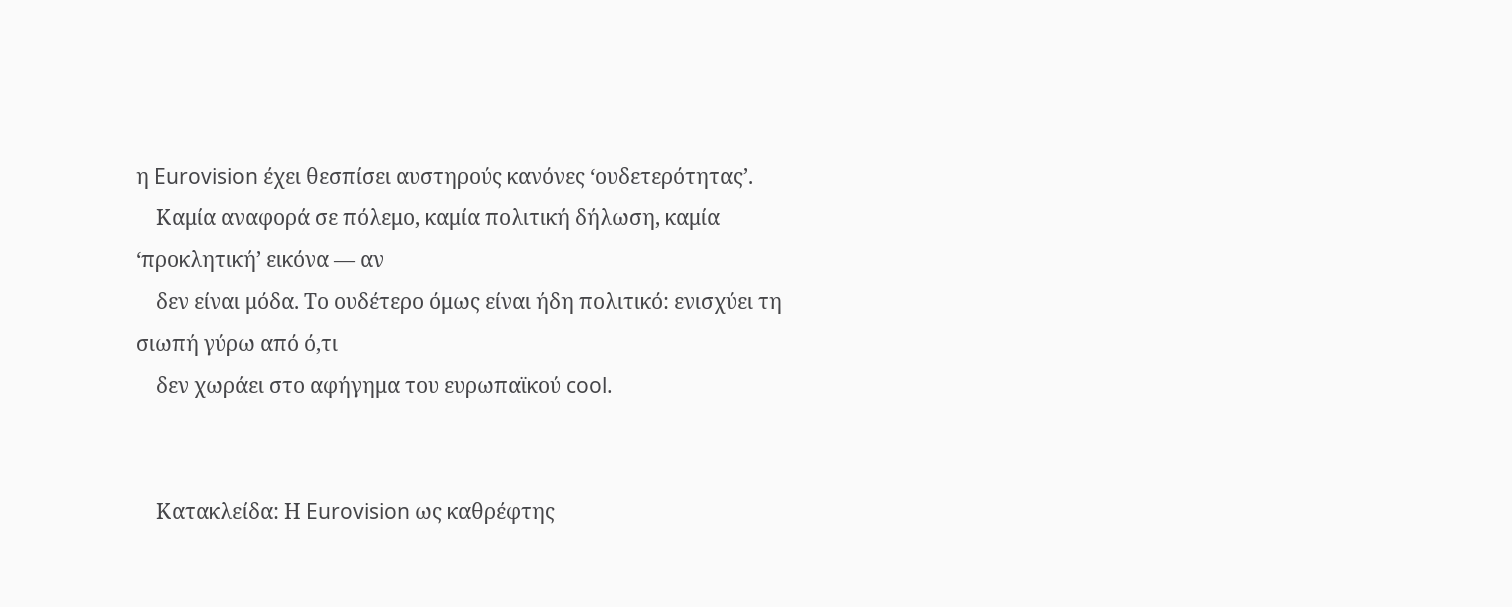η Eurovision έχει θεσπίσει αυστηρούς κανόνες ‘ουδετερότητας’.
    Καμία αναφορά σε πόλεμο, καμία πολιτική δήλωση, καμία ‘προκλητική’ εικόνα — αν
    δεν είναι μόδα. Το ουδέτερο όμως είναι ήδη πολιτικό: ενισχύει τη σιωπή γύρω από ό,τι
    δεν χωράει στο αφήγημα του ευρωπαϊκού cool.


    Κατακλείδα: Η Eurovision ως καθρέφτης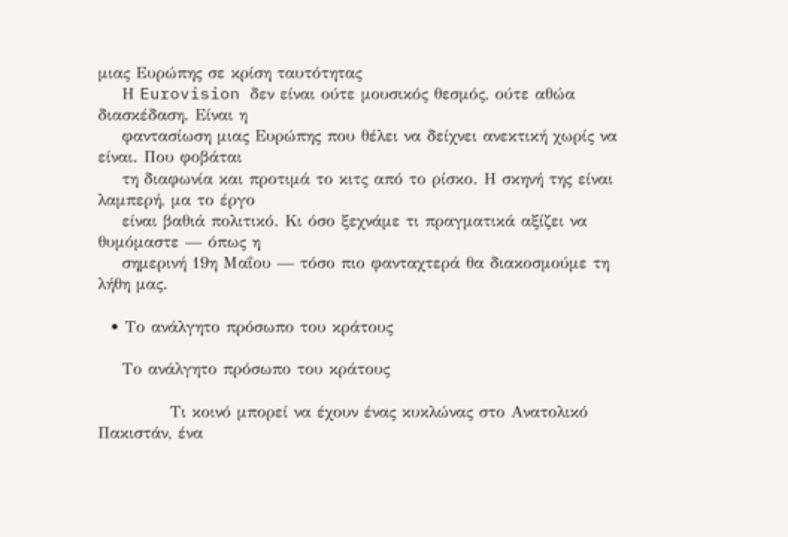μιας Ευρώπης σε κρίση ταυτότητας
    Η Eurovision δεν είναι ούτε μουσικός θεσμός, ούτε αθώα διασκέδαση. Είναι η
    φαντασίωση μιας Ευρώπης που θέλει να δείχνει ανεκτική χωρίς να είναι. Που φοβάται
    τη διαφωνία και προτιμά το κιτς από το ρίσκο. Η σκηνή της είναι λαμπερή, μα το έργο
    είναι βαθιά πολιτικό. Κι όσο ξεχνάμε τι πραγματικά αξίζει να θυμόμαστε — όπως η
    σημερινή 19η Μαΐου — τόσο πιο φανταχτερά θα διακοσμούμε τη λήθη μας.

  • Το ανάλγητο πρόσωπο του κράτους

    Το ανάλγητο πρόσωπο του κράτους

            Τι κοινό μπορεί να έχουν ένας κυκλώνας στο Ανατολικό Πακιστάν, ένα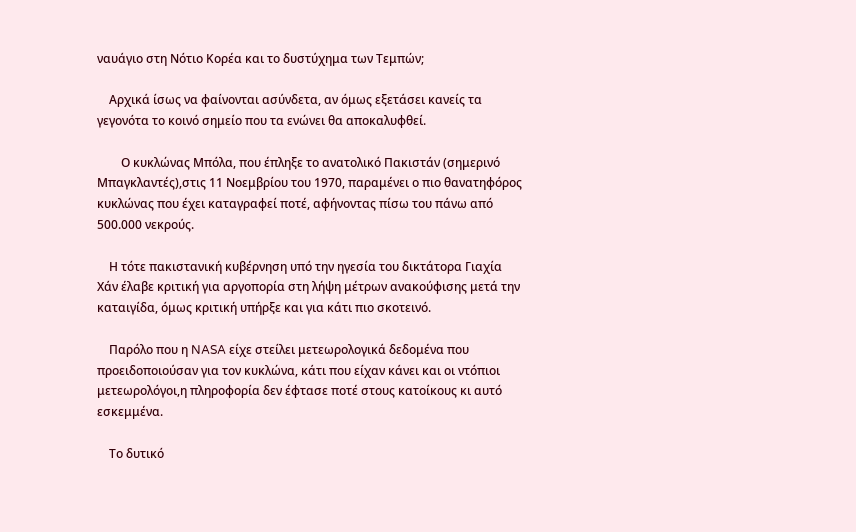ναυάγιο στη Νότιο Κορέα και το δυστύχημα των Τεμπών;

    Αρχικά ίσως να φαίνονται ασύνδετα, αν όμως εξετάσει κανείς τα γεγονότα το κοινό σημείο που τα ενώνει θα αποκαλυφθεί.

        Ο κυκλώνας Μπόλα, που έπληξε το ανατολικό Πακιστάν (σημερινό Μπαγκλαντές),στις 11 Νοεμβρίου του 1970, παραμένει ο πιο θανατηφόρος κυκλώνας που έχει καταγραφεί ποτέ, αφήνοντας πίσω του πάνω από 500.000 νεκρούς.

    Η τότε πακιστανική κυβέρνηση υπό την ηγεσία του δικτάτορα Γιαχία Χάν έλαβε κριτική για αργοπορία στη λήψη μέτρων ανακούφισης μετά την καταιγίδα, όμως κριτική υπήρξε και για κάτι πιο σκοτεινό.

    Παρόλο που η NASA είχε στείλει μετεωρολογικά δεδομένα που προειδοποιούσαν για τον κυκλώνα, κάτι που είχαν κάνει και οι ντόπιοι μετεωρολόγοι,η πληροφορία δεν έφτασε ποτέ στους κατοίκους κι αυτό εσκεμμένα.

    Το δυτικό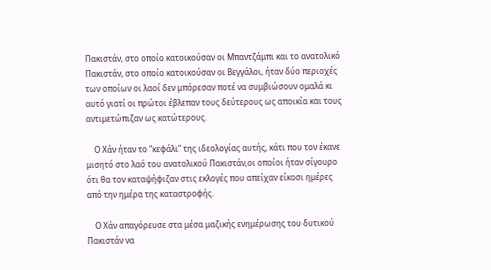Πακιστάν, στο οποίο κατοικούσαν οι Μπαντζάμπι και το ανατολικό Πακιστάν, στο οποίο κατοικούσαν οι Βεγγάλοι, ήταν δύο περιοχές των οποίων οι λαοί δεν μπόρεσαν ποτέ να συμβιώσουν ομαλά κι αυτό γιατί οι πρώτοι έβλεπαν τους δεύτερους ως αποικία και τους αντιμετώπιζαν ως κατώτερους.

    Ο Χάν ήταν το “κεφάλι” της ιδεολογίας αυτής, κάτι που τον έκανε μισητό στο λαό του ανατολικού Πακιστάν,οι οποίοι ήταν σίγουρο ότι θα τον καταψήφιζαν στις εκλογές που απείχαν είκοσι ημέρες από την ημέρα της καταστροφής.

    Ο Χάν απαγόρευσε στα μέσα μαζικής ενημέρωσης του δυτικού Πακιστάν να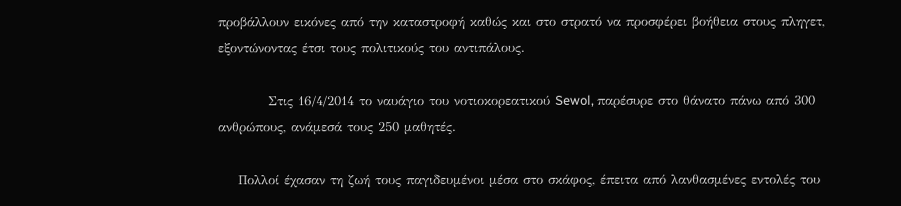προβάλλουν εικόνες από την καταστροφή καθώς και στο στρατό να προσφέρει βοήθεια στους πληγετ, εξοντώνοντας έτσι τους πολιτικούς του αντιπάλους.

          Στις 16/4/2014 το ναυάγιο του νοτιοκορεατικού Sewol, παρέσυρε στο θάνατο πάνω από 300 ανθρώπους, ανάμεσά τους 250 μαθητές.

    Πολλοί έχασαν τη ζωή τους παγιδευμένοι μέσα στο σκάφος, έπειτα από λανθασμένες εντολές του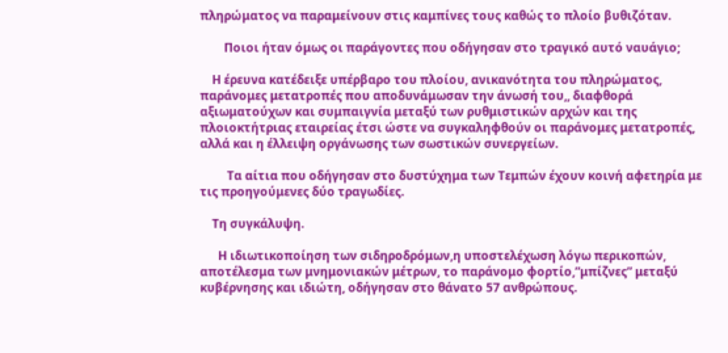πληρώματος να παραμείνουν στις καμπίνες τους καθώς το πλοίο βυθιζόταν.

        Ποιοι ήταν όμως οι παράγοντες που οδήγησαν στο τραγικό αυτό ναυάγιο;

    Η έρευνα κατέδειξε υπέρβαρο του πλοίου, ανικανότητα του πληρώματος, παράνομες μετατροπές που αποδυνάμωσαν την άνωσή του,, διαφθορά αξιωματούχων και συμπαιγνία μεταξύ των ρυθμιστικών αρχών και της πλοιοκτήτριας εταιρείας έτσι ώστε να συγκαληφθούν οι παράνομες μετατροπές, αλλά και η έλλειψη οργάνωσης των σωστικών συνεργείων.

         Τα αίτια που οδήγησαν στο δυστύχημα των Τεμπών έχουν κοινή αφετηρία με τις προηγούμενες δύο τραγωδίες.

    Τη συγκάλυψη.

      Η ιδιωτικοποίηση των σιδηροδρόμων,η υποστελέχωση λόγω περικοπών, αποτέλεσμα των μνημονιακών μέτρων, το παράνομο φορτίο,”μπίζνες” μεταξύ κυβέρνησης και ιδιώτη, οδήγησαν στο θάνατο 57 ανθρώπους.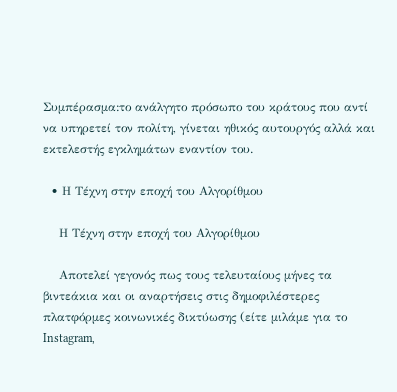Συμπέρασμα:το ανάλγητο πρόσωπο του κράτους που αντί να υπηρετεί τον πολίτη, γίνεται ηθικός αυτουργός αλλά και εκτελεστής εγκλημάτων εναντίον του.

  • Η Τέχνη στην εποχή του Αλγορίθμου

    Η Τέχνη στην εποχή του Αλγορίθμου

    Αποτελεί γεγονός πως τους τελευταίους μήνες τα βιντεάκια και οι αναρτήσεις στις δημοφιλέστερες πλατφόρμες κοινωνικές δικτύωσης (είτε μιλάμε για το Instagram,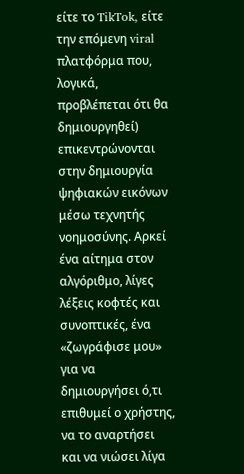είτε το TikTok, είτε την επόμενη viral πλατφόρμα που, λογικά, προβλέπεται ότι θα δημιουργηθεί)  επικεντρώνονται στην δημιουργία ψηφιακών εικόνων μέσω τεχνητής νοημοσύνης. Αρκεί ένα αίτημα στον αλγόριθμο, λίγες λέξεις κοφτές και συνοπτικές, ένα «ζωγράφισε μου» για να δημιουργήσει ό,τι επιθυμεί ο χρήστης, να το αναρτήσει και να νιώσει λίγα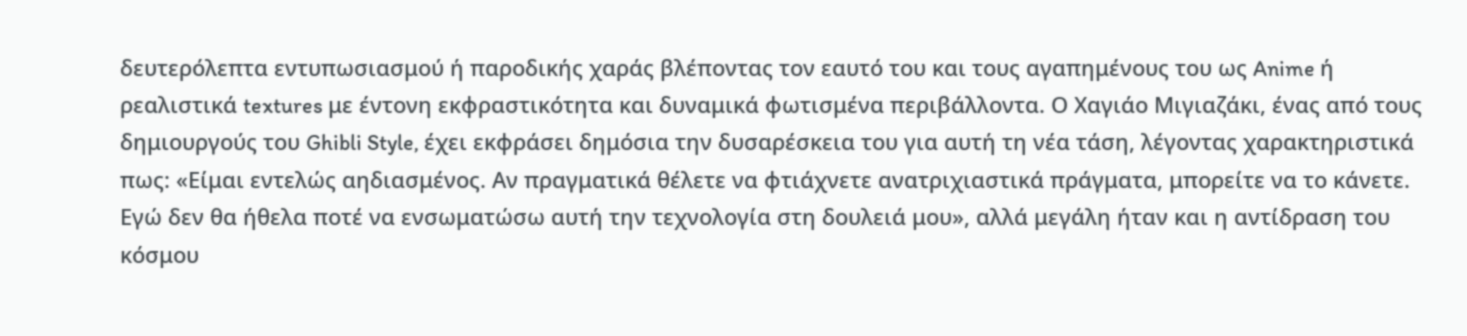δευτερόλεπτα εντυπωσιασμού ή παροδικής χαράς βλέποντας τον εαυτό του και τους αγαπημένους του ως Anime ή ρεαλιστικά textures με έντονη εκφραστικότητα και δυναμικά φωτισμένα περιβάλλοντα. Ο Χαγιάο Μιγιαζάκι, ένας από τους δημιουργούς του Ghibli Style, έχει εκφράσει δημόσια την δυσαρέσκεια του για αυτή τη νέα τάση, λέγοντας χαρακτηριστικά πως: «Είμαι εντελώς αηδιασμένος. Αν πραγματικά θέλετε να φτιάχνετε ανατριχιαστικά πράγματα, μπορείτε να το κάνετε. Εγώ δεν θα ήθελα ποτέ να ενσωματώσω αυτή την τεχνολογία στη δουλειά μου», αλλά μεγάλη ήταν και η αντίδραση του κόσμου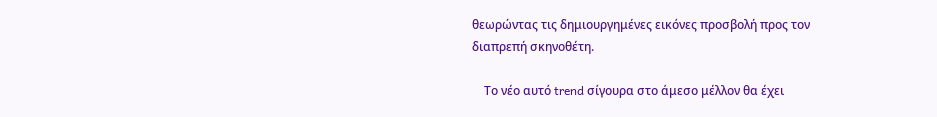θεωρώντας τις δημιουργημένες εικόνες προσβολή προς τον διαπρεπή σκηνοθέτη.

    Το νέο αυτό trend σίγουρα στο άμεσο μέλλον θα έχει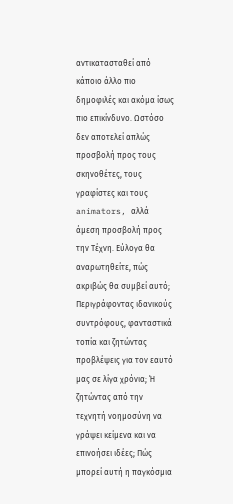αντικατασταθεί από κάποιο άλλο πιο δημοφιλές και ακόμα ίσως πιο επικίνδυνο. Ωστόσο δεν αποτελεί απλώς προσβολή προς τους σκηνοθέτες, τους γραφίστες και τους animators, αλλά άμεση προσβολή προς την Τέχνη. Εύλογα θα αναρωτηθείτε, πώς ακριβώς θα συμβεί αυτό; Περιγράφοντας ιδανικούς συντρόφους, φανταστικά τοπία και ζητώντας προβλέψεις για τον εαυτό μας σε λίγα χρόνια; Ή ζητώντας από την τεχνητή νοημοσύνη να γράψει κείμενα και να επινοήσει ιδέες; Πώς μπορεί αυτή η παγκόσμια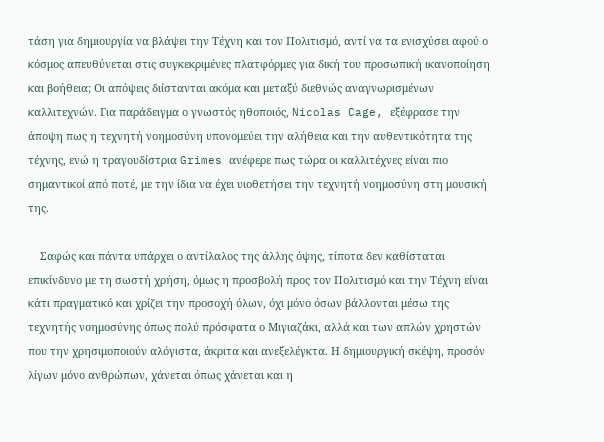τάση για δημιουργία να βλάψει την Τέχνη και τον Πολιτισμό, αντί να τα ενισχύσει αφού ο κόσμος απευθύνεται στις συγκεκριμένες πλατφόρμες για δική του προσωπική ικανοποίηση και βοήθεια; Οι απόψεις διίστανται ακόμα και μεταξύ διεθνώς αναγνωρισμένων καλλιτεχνών. Για παράδειγμα ο γνωστός ηθοποιός, Nicolas Cage, εξέφρασε την άποψη πως η τεχνητή νοημοσύνη υπονομεύει την αλήθεια και την αυθεντικότητα της τέχνης, ενώ η τραγουδίστρια Grimes ανέφερε πως τώρα οι καλλιτέχνες είναι πιο σημαντικοί από ποτέ, με την ίδια να έχει υιοθετήσει την τεχνητή νοημοσύνη στη μουσική της.

    Σαφώς και πάντα υπάρχει ο αντίλαλος της άλλης όψης, τίποτα δεν καθίσταται επικίνδυνο με τη σωστή χρήση, όμως η προσβολή προς τον Πολιτισμό και την Τέχνη είναι κάτι πραγματικό και χρίζει την προσοχή όλων, όχι μόνο όσων βάλλονται μέσω της τεχνητής νοημοσύνης όπως πολύ πρόσφατα ο Μιγιαζάκι, αλλά και των απλών χρηστών που την χρησιμοποιούν αλόγιστα, άκριτα και ανεξελέγκτα. Η δημιουργική σκέψη, προσόν λίγων μόνο ανθρώπων, χάνεται όπως χάνεται και η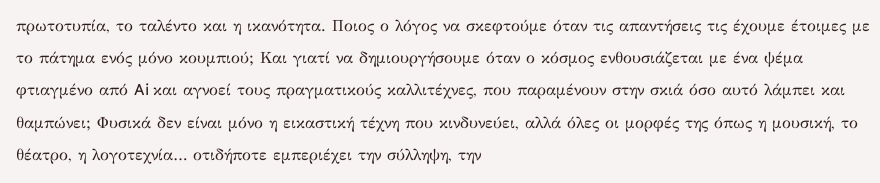πρωτοτυπία, το ταλέντο και η ικανότητα. Ποιος ο λόγος να σκεφτούμε όταν τις απαντήσεις τις έχουμε έτοιμες με το πάτημα ενός μόνο κουμπιού; Και γιατί να δημιουργήσουμε όταν ο κόσμος ενθουσιάζεται με ένα ψέμα φτιαγμένο από Ai και αγνοεί τους πραγματικούς καλλιτέχνες, που παραμένουν στην σκιά όσο αυτό λάμπει και θαμπώνει; Φυσικά δεν είναι μόνο η εικαστική τέχνη που κινδυνεύει, αλλά όλες οι μορφές της όπως η μουσική, το θέατρο, η λογοτεχνία… οτιδήποτε εμπεριέχει την σύλληψη, την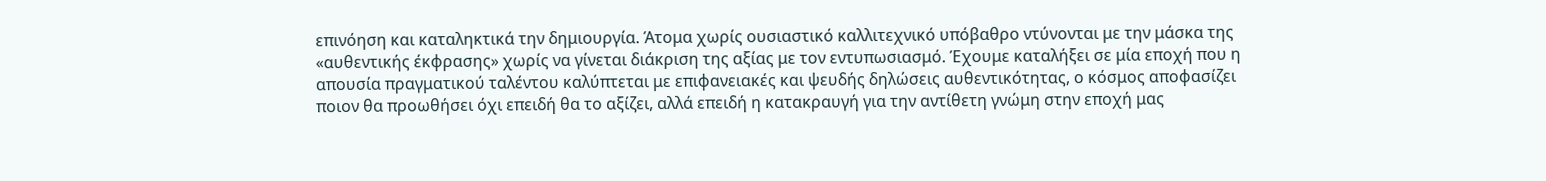επινόηση και καταληκτικά την δημιουργία. Άτομα χωρίς ουσιαστικό καλλιτεχνικό υπόβαθρο ντύνονται με την μάσκα της «αυθεντικής έκφρασης» χωρίς να γίνεται διάκριση της αξίας με τον εντυπωσιασμό. Έχουμε καταλήξει σε μία εποχή που η απουσία πραγματικού ταλέντου καλύπτεται με επιφανειακές και ψευδής δηλώσεις αυθεντικότητας, ο κόσμος αποφασίζει ποιον θα προωθήσει όχι επειδή θα το αξίζει, αλλά επειδή η κατακραυγή για την αντίθετη γνώμη στην εποχή μας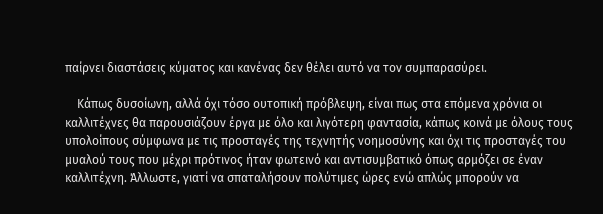παίρνει διαστάσεις κύματος και κανένας δεν θέλει αυτό να τον συμπαρασύρει.

    Κάπως δυσοίωνη, αλλά όχι τόσο ουτοπική πρόβλεψη, είναι πως στα επόμενα χρόνια οι καλλιτέχνες θα παρουσιάζουν έργα με όλο και λιγότερη φαντασία, κάπως κοινά με όλους τους υπολοίπους σύμφωνα με τις προσταγές της τεχνητής νοημοσύνης και όχι τις προσταγές του μυαλού τους που μέχρι πρότινος ήταν φωτεινό και αντισυμβατικό όπως αρμόζει σε έναν καλλιτέχνη. Άλλωστε, γιατί να σπαταλήσουν πολύτιμες ώρες ενώ απλώς μπορούν να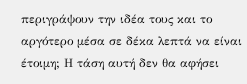περιγράψουν την ιδέα τους και το αργότερο μέσα σε δέκα λεπτά να είναι έτοιμη; Η τάση αυτή δεν θα αφήσει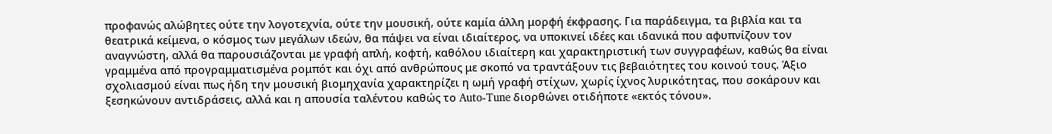προφανώς αλώβητες ούτε την λογοτεχνία, ούτε την μουσική, ούτε καμία άλλη μορφή έκφρασης. Για παράδειγμα, τα βιβλία και τα θεατρικά κείμενα, ο κόσμος των μεγάλων ιδεών, θα πάψει να είναι ιδιαίτερος, να υποκινεί ιδέες και ιδανικά που αφυπνίζουν τον αναγνώστη, αλλά θα παρουσιάζονται με γραφή απλή, κοφτή, καθόλου ιδιαίτερη και χαρακτηριστική των συγγραφέων, καθώς θα είναι γραμμένα από προγραμματισμένα ρομπότ και όχι από ανθρώπους με σκοπό να τραντάξουν τις βεβαιότητες του κοινού τους. Άξιο σχολιασμού είναι πως ήδη την μουσική βιομηχανία χαρακτηρίζει η ωμή γραφή στίχων, χωρίς ίχνος λυρικότητας, που σοκάρoυν και ξεσηκώνουν αντιδράσεις, αλλά και η απουσία ταλέντου καθώς το Auto-Tune διορθώνει οτιδήποτε «εκτός τόνου».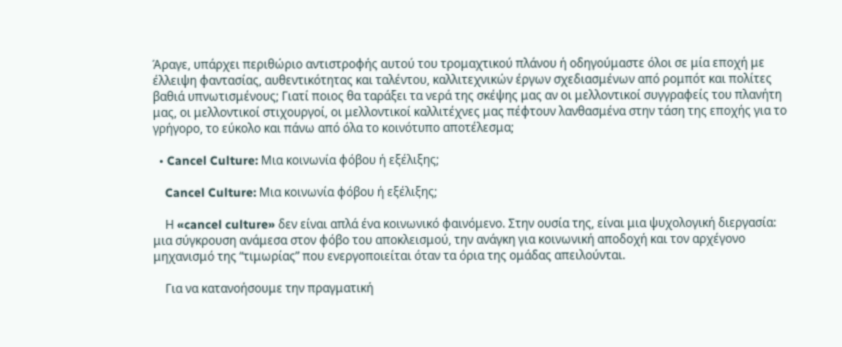Άραγε, υπάρχει περιθώριο αντιστροφής αυτού του τρομαχτικού πλάνου ή οδηγούμαστε όλοι σε μία εποχή με έλλειψη φαντασίας, αυθεντικότητας και ταλέντου, καλλιτεχνικών έργων σχεδιασμένων από ρομπότ και πολίτες βαθιά υπνωτισμένους; Γιατί ποιος θα ταράξει τα νερά της σκέψης μας αν οι μελλοντικοί συγγραφείς του πλανήτη μας, οι μελλοντικοί στιχουργοί, οι μελλοντικοί καλλιτέχνες μας πέφτουν λανθασμένα στην τάση της εποχής για το γρήγορο, το εύκολο και πάνω από όλα το κοινότυπο αποτέλεσμα;

  • Cancel Culture: Μια κοινωνία φόβου ή εξέλιξης;

    Cancel Culture: Μια κοινωνία φόβου ή εξέλιξης;

    Η «cancel culture» δεν είναι απλά ένα κοινωνικό φαινόμενο. Στην ουσία της, είναι μια ψυχολογική διεργασία: μια σύγκρουση ανάμεσα στον φόβο του αποκλεισμού, την ανάγκη για κοινωνική αποδοχή και τον αρχέγονο μηχανισμό της “τιμωρίας” που ενεργοποιείται όταν τα όρια της ομάδας απειλούνται.

    Για να κατανοήσουμε την πραγματική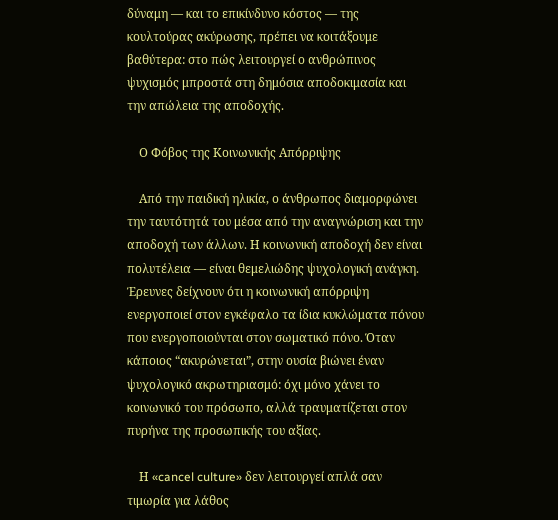δύναμη — και το επικίνδυνο κόστος — της κουλτούρας ακύρωσης, πρέπει να κοιτάξουμε βαθύτερα: στο πώς λειτουργεί ο ανθρώπινος ψυχισμός μπροστά στη δημόσια αποδοκιμασία και την απώλεια της αποδοχής.

    Ο Φόβος της Κοινωνικής Απόρριψης

    Από την παιδική ηλικία, ο άνθρωπος διαμορφώνει την ταυτότητά του μέσα από την αναγνώριση και την αποδοχή των άλλων. Η κοινωνική αποδοχή δεν είναι πολυτέλεια — είναι θεμελιώδης ψυχολογική ανάγκη. Έρευνες δείχνουν ότι η κοινωνική απόρριψη ενεργοποιεί στον εγκέφαλο τα ίδια κυκλώματα πόνου που ενεργοποιούνται στον σωματικό πόνο. Όταν κάποιος “ακυρώνεται”, στην ουσία βιώνει έναν ψυχολογικό ακρωτηριασμό: όχι μόνο χάνει το κοινωνικό του πρόσωπο, αλλά τραυματίζεται στον πυρήνα της προσωπικής του αξίας.

    Η «cancel culture» δεν λειτουργεί απλά σαν τιμωρία για λάθος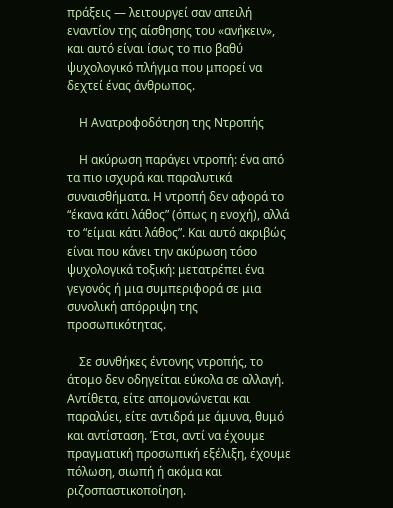πράξεις — λειτουργεί σαν απειλή εναντίον της αίσθησης του «ανήκειν», και αυτό είναι ίσως το πιο βαθύ ψυχολογικό πλήγμα που μπορεί να δεχτεί ένας άνθρωπος.

    Η Ανατροφοδότηση της Ντροπής

    Η ακύρωση παράγει ντροπή: ένα από τα πιο ισχυρά και παραλυτικά συναισθήματα. Η ντροπή δεν αφορά το “έκανα κάτι λάθος” (όπως η ενοχή), αλλά το “είμαι κάτι λάθος”. Και αυτό ακριβώς είναι που κάνει την ακύρωση τόσο ψυχολογικά τοξική: μετατρέπει ένα γεγονός ή μια συμπεριφορά σε μια συνολική απόρριψη της προσωπικότητας.

    Σε συνθήκες έντονης ντροπής, το άτομο δεν οδηγείται εύκολα σε αλλαγή. Αντίθετα, είτε απομονώνεται και παραλύει, είτε αντιδρά με άμυνα, θυμό και αντίσταση. Έτσι, αντί να έχουμε πραγματική προσωπική εξέλιξη, έχουμε πόλωση, σιωπή ή ακόμα και ριζοσπαστικοποίηση.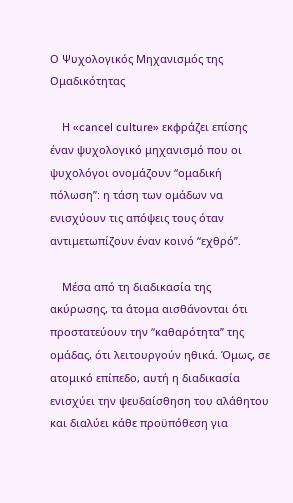Ο Ψυχολογικός Μηχανισμός της Ομαδικότητας

    Η «cancel culture» εκφράζει επίσης έναν ψυχολογικό μηχανισμό που οι ψυχολόγοι ονομάζουν “ομαδική πόλωση”: η τάση των ομάδων να ενισχύουν τις απόψεις τους όταν αντιμετωπίζουν έναν κοινό “εχθρό”.

    Μέσα από τη διαδικασία της ακύρωσης, τα άτομα αισθάνονται ότι προστατεύουν την “καθαρότητα” της ομάδας, ότι λειτουργούν ηθικά. Όμως, σε ατομικό επίπεδο, αυτή η διαδικασία ενισχύει την ψευδαίσθηση του αλάθητου και διαλύει κάθε προϋπόθεση για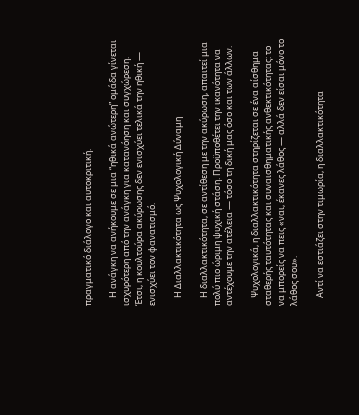πραγματικό διάλογο και αυτοκριτική.

    Η ανάγκη να ανήκουμε σε μια “ηθικά ανώτερη” ομάδα γίνεται ισχυρότερη από την ανάγκη για κατανόηση και συγχώρεση. Έτσι, η κουλτούρα ακύρωσης δεν ενισχύει τελικά την ηθική — ενισχύει τον φανατισμό.

    Η Διαλλακτικότητα ως Ψυχολογική Δύναμη

    Η διαλλακτικότητα, σε αντίθεση με την ακύρωση, απαιτεί μια πολύ πιο ώριμη ψυχική στάση. Προϋποθέτει την ικανότητα να αντέχουμε την ατέλεια — τόσο τη δική μας όσο και των άλλων.

    Ψυχολογικά, η διαλλακτικότητα στηρίζεται σε ένα αίσθημα σταθερής ταυτότητας και συναισθηματικής ανθεκτικότητας: το να μπορείς να πεις «ναι, έκανες λάθος — αλλά δεν είσαι μόνο το λάθος σου».

    Αντί να εστιάζει στην τιμωρία, η διαλλακτικότητα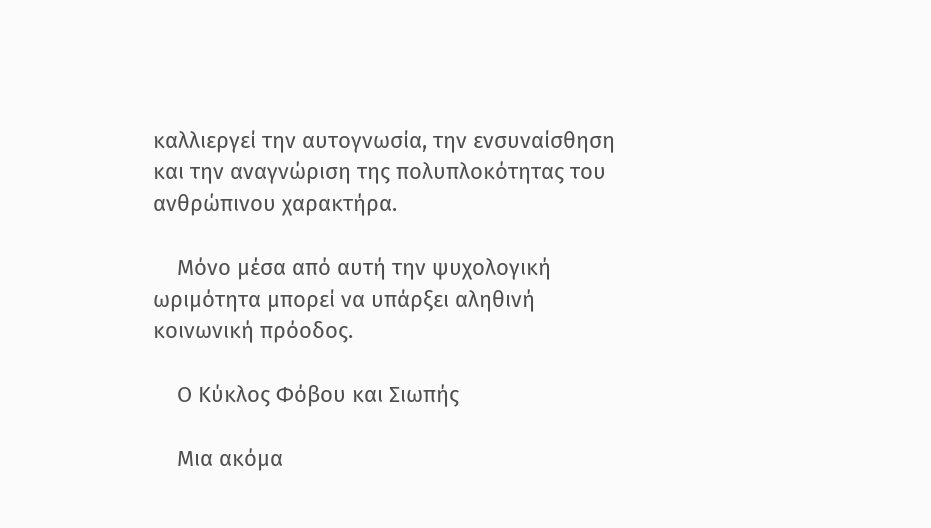καλλιεργεί την αυτογνωσία, την ενσυναίσθηση και την αναγνώριση της πολυπλοκότητας του ανθρώπινου χαρακτήρα.

    Μόνο μέσα από αυτή την ψυχολογική ωριμότητα μπορεί να υπάρξει αληθινή κοινωνική πρόοδος.

    Ο Κύκλος Φόβου και Σιωπής

    Μια ακόμα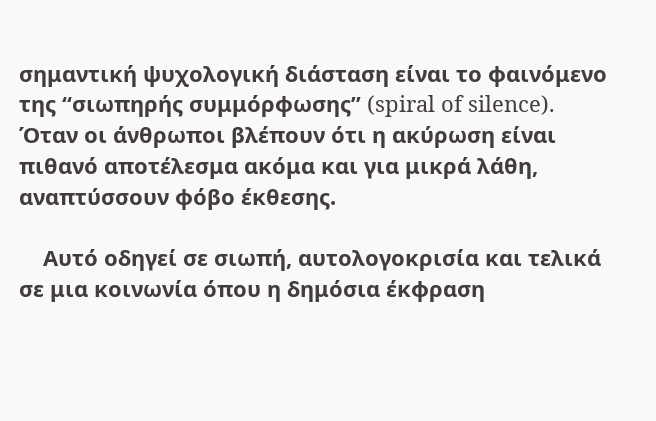σημαντική ψυχολογική διάσταση είναι το φαινόμενο της “σιωπηρής συμμόρφωσης” (spiral of silence). Όταν οι άνθρωποι βλέπουν ότι η ακύρωση είναι πιθανό αποτέλεσμα ακόμα και για μικρά λάθη, αναπτύσσουν φόβο έκθεσης.

    Αυτό οδηγεί σε σιωπή, αυτολογοκρισία και τελικά σε μια κοινωνία όπου η δημόσια έκφραση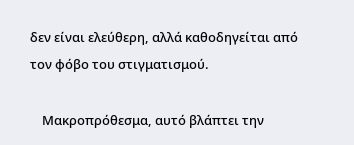δεν είναι ελεύθερη, αλλά καθοδηγείται από τον φόβο του στιγματισμού.

    Μακροπρόθεσμα, αυτό βλάπτει την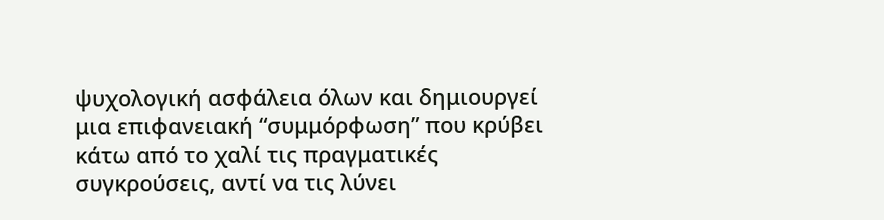ψυχολογική ασφάλεια όλων και δημιουργεί μια επιφανειακή “συμμόρφωση” που κρύβει κάτω από το χαλί τις πραγματικές συγκρούσεις, αντί να τις λύνει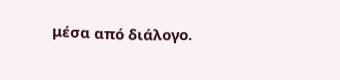μέσα από διάλογο.